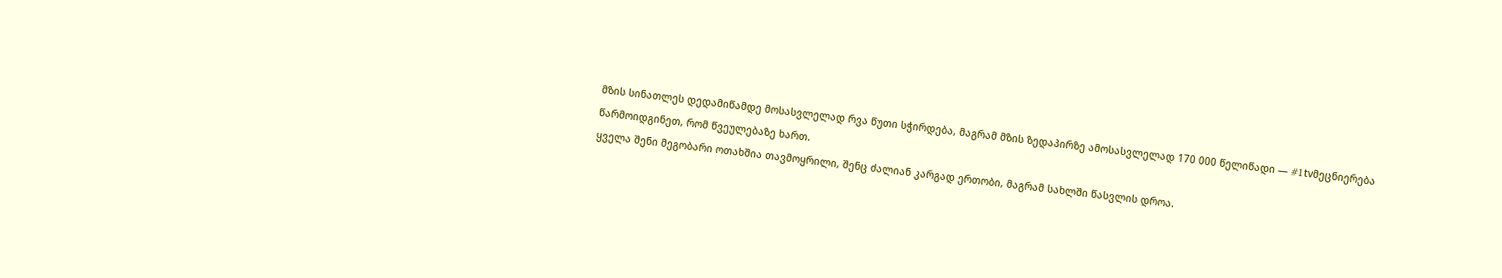მზის სინათლეს დედამიწამდე მოსასვლელად რვა წუთი სჭირდება, მაგრამ მზის ზედაპირზე ამოსასვლელად 170 000 წელიწადი — #1tvმეცნიერება
წარმოიდგინეთ, რომ წვეულებაზე ხართ.
ყველა შენი მეგობარი ოთახშია თავმოყრილი, შენც ძალიან კარგად ერთობი, მაგრამ სახლში წასვლის დროა.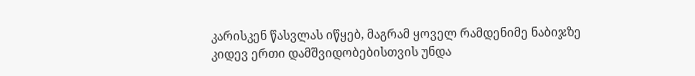კარისკენ წასვლას იწყებ, მაგრამ ყოველ რამდენიმე ნაბიჯზე კიდევ ერთი დამშვიდობებისთვის უნდა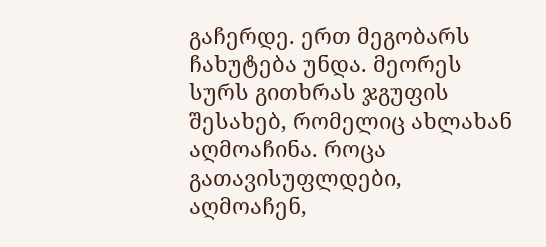გაჩერდე. ერთ მეგობარს ჩახუტება უნდა. მეორეს სურს გითხრას ჯგუფის შესახებ, რომელიც ახლახან აღმოაჩინა. როცა გათავისუფლდები, აღმოაჩენ,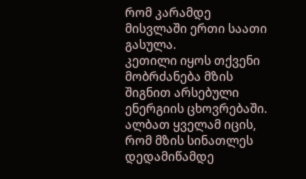რომ კარამდე მისვლაში ერთი საათი გასულა.
კეთილი იყოს თქვენი მობრძანება მზის შიგნით არსებული ენერგიის ცხოვრებაში.
ალბათ ყველამ იცის, რომ მზის სინათლეს დედამიწამდე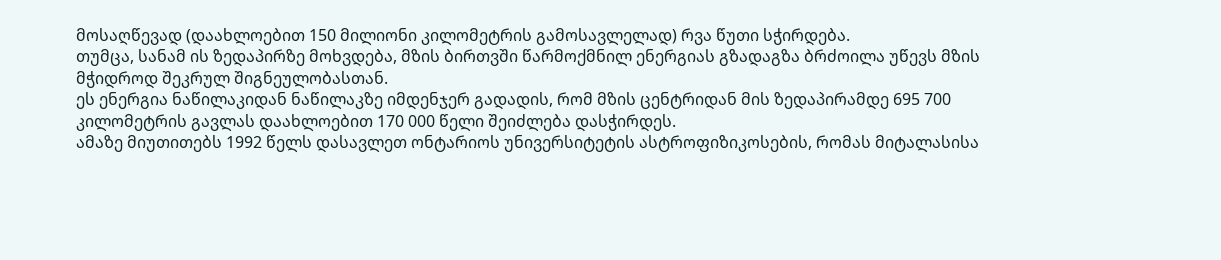მოსაღწევად (დაახლოებით 150 მილიონი კილომეტრის გამოსავლელად) რვა წუთი სჭირდება.
თუმცა, სანამ ის ზედაპირზე მოხვდება, მზის ბირთვში წარმოქმნილ ენერგიას გზადაგზა ბრძოილა უწევს მზის მჭიდროდ შეკრულ შიგნეულობასთან.
ეს ენერგია ნაწილაკიდან ნაწილაკზე იმდენჯერ გადადის, რომ მზის ცენტრიდან მის ზედაპირამდე 695 700 კილომეტრის გავლას დაახლოებით 170 000 წელი შეიძლება დასჭირდეს.
ამაზე მიუთითებს 1992 წელს დასავლეთ ონტარიოს უნივერსიტეტის ასტროფიზიკოსების, რომას მიტალასისა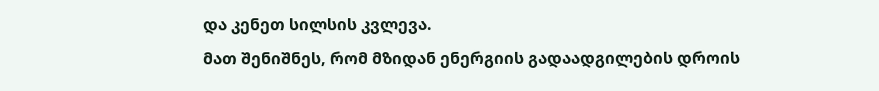და კენეთ სილსის კვლევა.
მათ შენიშნეს, რომ მზიდან ენერგიის გადაადგილების დროის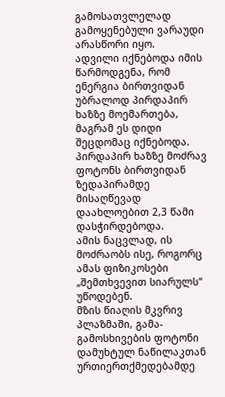გამოსათვლელად გამოყენებული ვარაუდი არასწორი იყო.
ადვილი იქნებოდა იმის წარმოდგენა, რომ ენერგია ბირთვიდან უბრალოდ პირდაპირ ხაზზე მოემართება, მაგრამ ეს დიდი შეცდომაც იქნებოდა. პირდაპირ ხაზზე მოძრავ ფოტონს ბირთვიდან ზედაპირამდე მისაღწევად დაახლოებით 2,3 წამი დასჭირდებოდა.
ამის ნაცვლად, ის მოძრაობს ისე, როგორც ამას ფიზიკოსები „შემთხვევით სიარულს“ უწოდებენ.
მზის წიაღის მკვრივ პლაზმაში, გამა-გამოსხივების ფოტონი დამუხტულ ნაწილაკთან ურთიერთქმედებამდე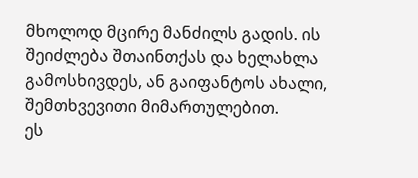მხოლოდ მცირე მანძილს გადის. ის შეიძლება შთაინთქას და ხელახლა გამოსხივდეს, ან გაიფანტოს ახალი, შემთხვევითი მიმართულებით.
ეს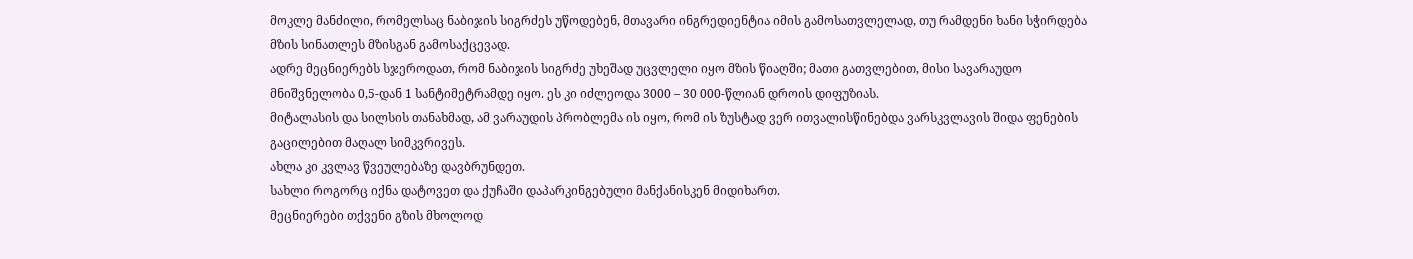მოკლე მანძილი, რომელსაც ნაბიჯის სიგრძეს უწოდებენ, მთავარი ინგრედიენტია იმის გამოსათვლელად, თუ რამდენი ხანი სჭირდება მზის სინათლეს მზისგან გამოსაქცევად.
ადრე მეცნიერებს სჯეროდათ, რომ ნაბიჯის სიგრძე უხეშად უცვლელი იყო მზის წიაღში; მათი გათვლებით, მისი სავარაუდო მნიშვნელობა 0,5-დან 1 სანტიმეტრამდე იყო. ეს კი იძლეოდა 3000 – 30 000-წლიან დროის დიფუზიას.
მიტალასის და სილსის თანახმად, ამ ვარაუდის პრობლემა ის იყო, რომ ის ზუსტად ვერ ითვალისწინებდა ვარსკვლავის შიდა ფენების გაცილებით მაღალ სიმკვრივეს.
ახლა კი კვლავ წვეულებაზე დავბრუნდეთ.
სახლი როგორც იქნა დატოვეთ და ქუჩაში დაპარკინგებული მანქანისკენ მიდიხართ.
მეცნიერები თქვენი გზის მხოლოდ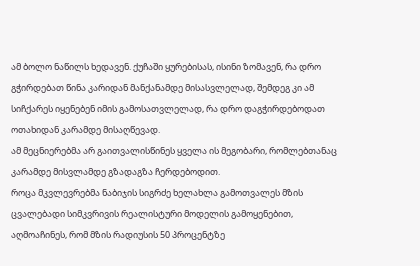ამ ბოლო ნაწილს ხედავენ. ქუჩაში ყურებისას, ისინი ზომავენ, რა დრო გჭირდებათ წინა კარიდან მანქანამდე მისასვლელად, შემდეგ კი ამ სიჩქარეს იყენებენ იმის გამოსათვლელად, რა დრო დაგჭირდებოდათ ოთახიდან კარამდე მისაღწევად.
ამ მეცნიერებმა არ გაითვალისწინეს ყველა ის მეგობარი, რომლებთანაც კარამდე მისვლამდე გზადაგზა ჩერდებოდით.
როცა მკვლევრებმა ნაბიჯის სიგრძე ხელახლა გამოთვალეს მზის ცვალებადი სიმკვრივის რეალისტური მოდელის გამოყენებით, აღმოაჩინეს, რომ მზის რადიუსის 50 პროცენტზე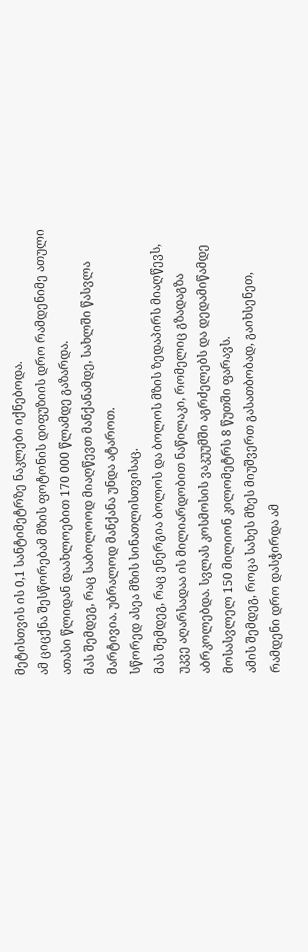მეტისთვის ის 0,1 სანტიმეტრზე ნაკლები იქნებოდა.
ამ ციცქნა შესწორებამ მზის ფოტონის დიფუზიის დრო რამდენიმე ათული ათასი წლიდან დაახლოებით 170 000 წლამდე გაზარდა.
მას შემდეგ, რაც საბოლოოდ მიაღწევთ მანქანამდე, სახლში წასვლა მარტივია. უბრალოდ მანქანა უნდა ატაროთ.
სწორედ ასეა მზის სინათლისთვისაც.
მას შემდეგ, რაც ენერგია ბოლოს და ბოლოს მზის ზედაპირს მიაღწევს, უკვე აღარსადაა ის მილიარდობით ნაწილაკი, რომელიც გზადაგზა აბრკოლებდა. სვლას კოსმოსის ვაკუუმში აგრძელებს და დედამიწამდე მოსასვლელ 150 მილიონ კილომეტრს 8 წუთში ფარავს.
ამის შემდეგ, როცა სახეს მზეს მიუშვერთ გასათბობად, გაიხსენეთ, რამდენი დრო დასჭირდა ამ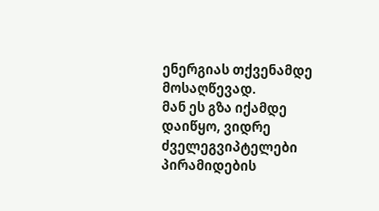ენერგიას თქვენამდე მოსაღწევად.
მან ეს გზა იქამდე დაიწყო, ვიდრე ძველეგვიპტელები პირამიდების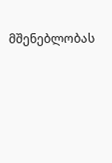მშენებლობას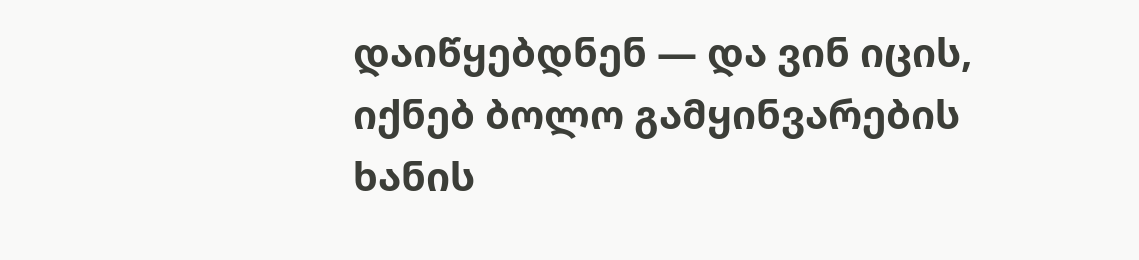დაიწყებდნენ — და ვინ იცის, იქნებ ბოლო გამყინვარების ხანის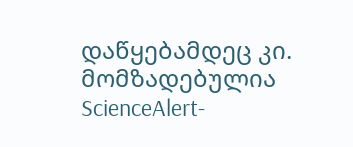დაწყებამდეც კი.
მომზადებულია ScienceAlert-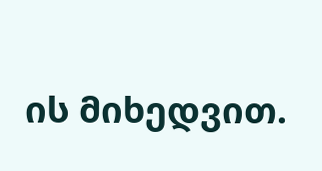ის მიხედვით.